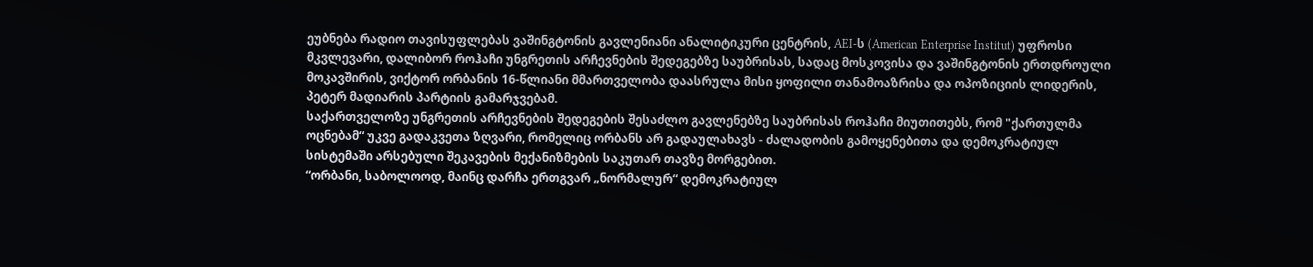ეუბნება რადიო თავისუფლებას ვაშინგტონის გავლენიანი ანალიტიკური ცენტრის, AEI-ს (American Enterprise Institut) უფროსი მკვლევარი, დალიბორ როჰაჩი უნგრეთის არჩევნების შედეგებზე საუბრისას, სადაც მოსკოვისა და ვაშინგტონის ერთდროული მოკავშირის, ვიქტორ ორბანის 16-წლიანი მმართველობა დაასრულა მისი ყოფილი თანამოაზრისა და ოპოზიციის ლიდერის, პეტერ მადიარის პარტიის გამარჯვებამ.
საქართველოზე უნგრეთის არჩევნების შედეგების შესაძლო გავლენებზე საუბრისას როჰაჩი მიუთითებს, რომ "ქართულმა ოცნებამ“ უკვე გადაკვეთა ზღვარი, რომელიც ორბანს არ გადაულახავს - ძალადობის გამოყენებითა და დემოკრატიულ სისტემაში არსებული შეკავების მექანიზმების საკუთარ თავზე მორგებით.
“ორბანი, საბოლოოდ, მაინც დარჩა ერთგვარ „ნორმალურ“ დემოკრატიულ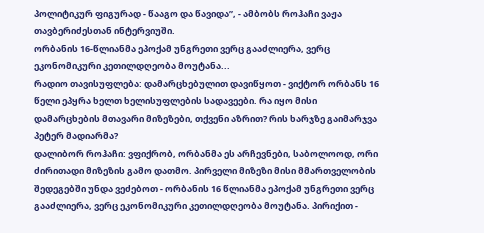პოლიტიკურ ფიგურად - წააგო და წავიდა”, - ამბობს როჰაჩი ვაჟა თავბერიძესთან ინტერვიუში.
ორბანის 16-წლიანმა ეპოქამ უნგრეთი ვერც გააძლიერა, ვერც ეკონომიკური კეთილდღეობა მოუტანა...
რადიო თავისუფლება: დამარცხებულით დავიწყოთ - ვიქტორ ორბანს 16 წელი ეპყრა ხელთ ხელისუფლების სადავეები. რა იყო მისი დამარცხების მთავარი მიზეზები, თქვენი აზრით? რის ხარჯზე გაიმარჯვა პეტერ მადიარმა?
დალიბორ როჰაჩი: ვფიქრობ, ორბანმა ეს არჩევნები, საბოლოოდ, ორი ძირითადი მიზეზის გამო დათმო. პირველი მიზეზი მისი მმართველობის შედეგებში უნდა ვეძებოთ - ორბანის 16 წლიანმა ეპოქამ უნგრეთი ვერც გააძლიერა, ვერც ეკონომიკური კეთილდღეობა მოუტანა. პირიქით -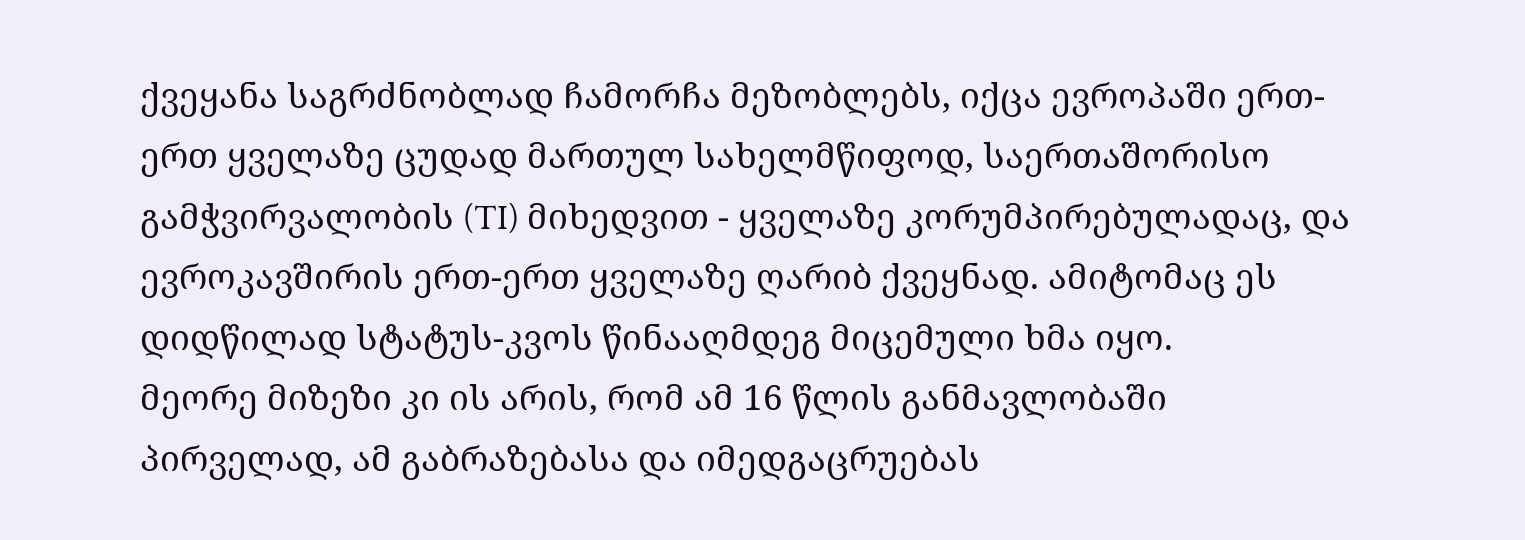ქვეყანა საგრძნობლად ჩამორჩა მეზობლებს, იქცა ევროპაში ერთ-ერთ ყველაზე ცუდად მართულ სახელმწიფოდ, საერთაშორისო გამჭვირვალობის (TI) მიხედვით - ყველაზე კორუმპირებულადაც, და ევროკავშირის ერთ-ერთ ყველაზე ღარიბ ქვეყნად. ამიტომაც ეს დიდწილად სტატუს-კვოს წინააღმდეგ მიცემული ხმა იყო.
მეორე მიზეზი კი ის არის, რომ ამ 16 წლის განმავლობაში პირველად, ამ გაბრაზებასა და იმედგაცრუებას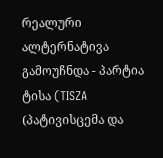რეალური ალტერნატივა გამოუჩნდა - პარტია ტისა (TISZA (პატივისცემა და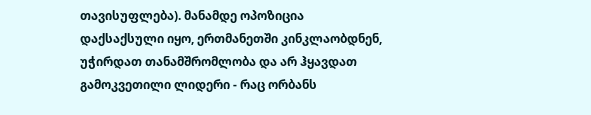თავისუფლება). მანამდე ოპოზიცია დაქსაქსული იყო, ერთმანეთში კინკლაობდნენ, უჭირდათ თანამშრომლობა და არ ჰყავდათ გამოკვეთილი ლიდერი - რაც ორბანს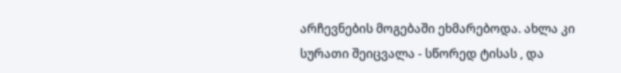არჩევნების მოგებაში ეხმარებოდა. ახლა კი სურათი შეიცვალა - სწორედ ტისას , და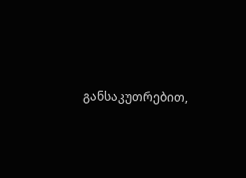განსაკუთრებით,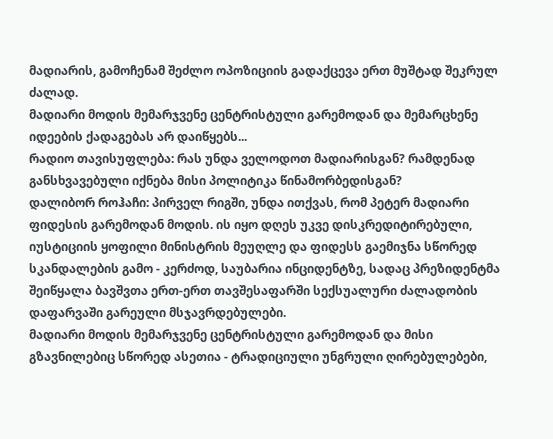მადიარის, გამოჩენამ შეძლო ოპოზიციის გადაქცევა ერთ მუშტად შეკრულ ძალად.
მადიარი მოდის მემარჯვენე ცენტრისტული გარემოდან და მემარცხენე იდეების ქადაგებას არ დაიწყებს...
რადიო თავისუფლება: რას უნდა ველოდოთ მადიარისგან? რამდენად განსხვავებული იქნება მისი პოლიტიკა წინამორბედისგან?
დალიბორ როჰაჩი: პირველ რიგში, უნდა ითქვას, რომ პეტერ მადიარი ფიდესის გარემოდან მოდის. ის იყო დღეს უკვე დისკრედიტირებული, იუსტიციის ყოფილი მინისტრის მეუღლე და ფიდესს გაემიჯნა სწორედ სკანდალების გამო - კერძოდ, საუბარია ინციდენტზე, სადაც პრეზიდენტმა შეიწყალა ბავშვთა ერთ-ერთ თავშესაფარში სექსუალური ძალადობის დაფარვაში გარეული მსჯავრდებულები.
მადიარი მოდის მემარჯვენე ცენტრისტული გარემოდან და მისი გზავნილებიც სწორედ ასეთია - ტრადიციული უნგრული ღირებულებები,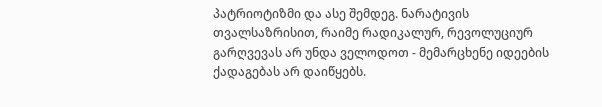პატრიოტიზმი და ასე შემდეგ. ნარატივის თვალსაზრისით, რაიმე რადიკალურ, რევოლუციურ გარღვევას არ უნდა ველოდოთ - მემარცხენე იდეების ქადაგებას არ დაიწყებს.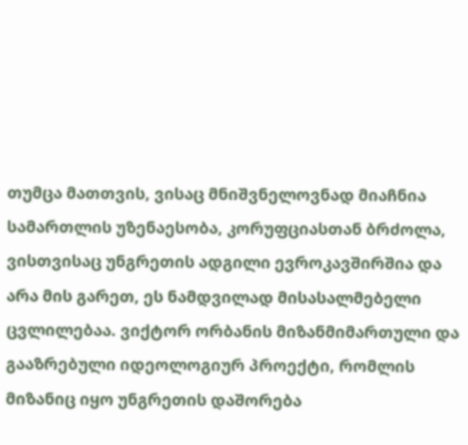თუმცა მათთვის, ვისაც მნიშვნელოვნად მიაჩნია სამართლის უზენაესობა, კორუფციასთან ბრძოლა, ვისთვისაც უნგრეთის ადგილი ევროკავშირშია და არა მის გარეთ, ეს ნამდვილად მისასალმებელი ცვლილებაა. ვიქტორ ორბანის მიზანმიმართული და გააზრებული იდეოლოგიურ პროექტი, რომლის მიზანიც იყო უნგრეთის დაშორება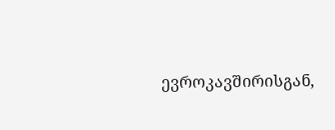ევროკავშირისგან,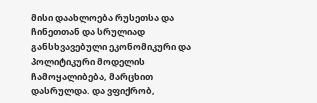მისი დაახლოება რუსეთსა და ჩინეთთან და სრულიად განსხვავებული ეკონომიკური და პოლიტიკური მოდელის ჩამოყალიბება, მარცხით დასრულდა. და ვფიქრობ,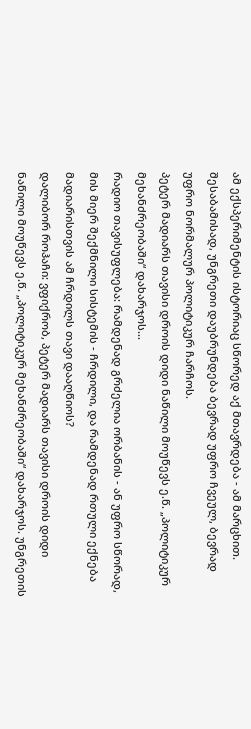ამ ექსპერიმენტის ისტორიაც სწორედ აქ მთავრდება - ამ მარცხით. შესაბამისად, უნგრეთი დაუბრუნდება ბევრად უფრო ჩვეულ, ბევრად უფრო ნორმალურ პოლიტიკურ ჩარჩოს.
პეტერ მადიარს თავისი დროის დიდი ნაწილი მოუწევს ე.წ. „პოლიტიკურ მეხანძრეობაში“ დახარჯოს...
რადიო თავისუფლება: რამდენად გრძელია ორბანის - ან უფრო სწორად, მის მიერ შექმნილი სისტემის - ჩრდილი, და რამდენად რთული ექნება მადიარისთვის ამ ჩრდილს თავი დააღწიოს?
დალიბორ როჰაჩი: ვფიქრობ, პეტერ მადიარს თავისი დროის დიდი ნაწილი მოუწევს ე.წ. „პოლიტიკურ მეხანძრეობაში“ დახარჯოს. უნგრეთის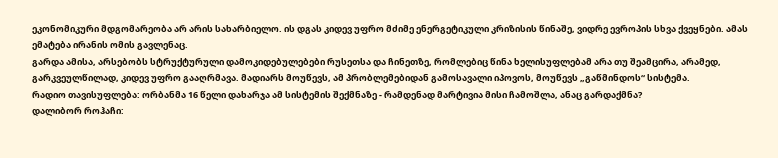ეკონომიკური მდგომარეობა არ არის სახარბიელო. ის დგას კიდევ უფრო მძიმე ენერგეტიკული კრიზისის წინაშე, ვიდრე ევროპის სხვა ქვეყნები. ამას ემატება ირანის ომის გავლენაც.
გარდა ამისა, არსებობს სტრუქტურული დამოკიდებულებები რუსეთსა და ჩინეთზე, რომლებიც წინა ხელისუფლებამ არა თუ შეამცირა, არამედ, გარკვეულწილად, კიდევ უფრო გააღრმავა. მადიარს მოუწევს, ამ პრობლემებიდან გამოსავალი იპოვოს, მოუწევს „გაწმინდოს“ სისტემა.
რადიო თავისუფლება: ორბანმა 16 წელი დახარჯა ამ სისტემის შექმნაზე - რამდენად მარტივია მისი ჩამოშლა, ანაც გარდაქმნა?
დალიბორ როჰაჩი: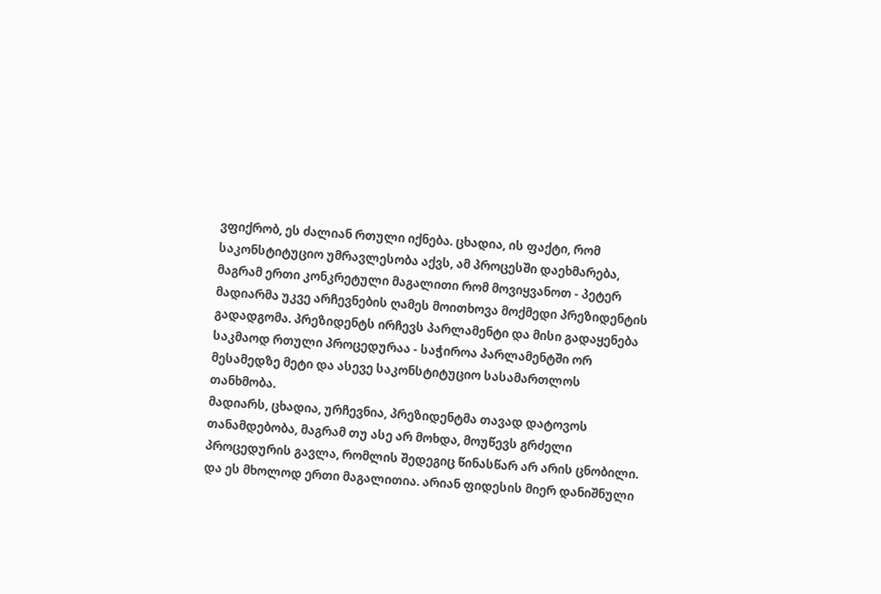ვფიქრობ, ეს ძალიან რთული იქნება. ცხადია, ის ფაქტი, რომ საკონსტიტუციო უმრავლესობა აქვს, ამ პროცესში დაეხმარება, მაგრამ ერთი კონკრეტული მაგალითი რომ მოვიყვანოთ - პეტერ მადიარმა უკვე არჩევნების ღამეს მოითხოვა მოქმედი პრეზიდენტის გადადგომა. პრეზიდენტს ირჩევს პარლამენტი და მისი გადაყენება საკმაოდ რთული პროცედურაა - საჭიროა პარლამენტში ორ მესამედზე მეტი და ასევე საკონსტიტუციო სასამართლოს თანხმობა.
მადიარს, ცხადია, ურჩევნია, პრეზიდენტმა თავად დატოვოს თანამდებობა, მაგრამ თუ ასე არ მოხდა, მოუწევს გრძელი პროცედურის გავლა, რომლის შედეგიც წინასწარ არ არის ცნობილი. და ეს მხოლოდ ერთი მაგალითია. არიან ფიდესის მიერ დანიშნული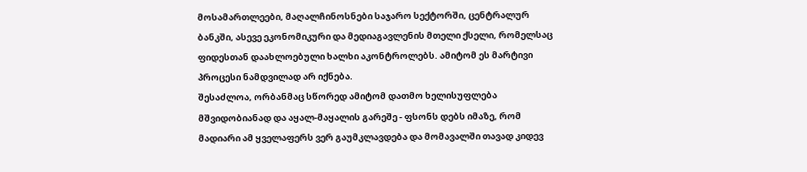მოსამართლეები, მაღალჩინოსნები საჯარო სექტორში, ცენტრალურ ბანკში, ასევე ეკონომიკური და მედიაგავლენის მთელი ქსელი, რომელსაც ფიდესთან დაახლოებული ხალხი აკონტროლებს. ამიტომ ეს მარტივი პროცესი ნამდვილად არ იქნება.
შესაძლოა, ორბანმაც სწორედ ამიტომ დათმო ხელისუფლება მშვიდობიანად და აყალ-მაყალის გარეშე - ფსონს დებს იმაზე, რომ მადიარი ამ ყველაფერს ვერ გაუმკლავდება და მომავალში თავად კიდევ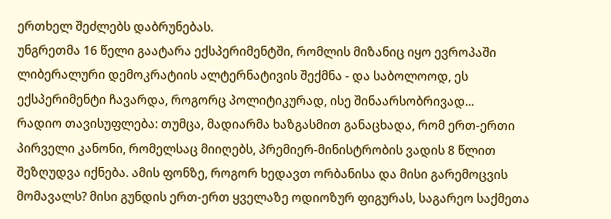ერთხელ შეძლებს დაბრუნებას.
უნგრეთმა 16 წელი გაატარა ექსპერიმენტში, რომლის მიზანიც იყო ევროპაში ლიბერალური დემოკრატიის ალტერნატივის შექმნა - და საბოლოოდ, ეს ექსპერიმენტი ჩავარდა, როგორც პოლიტიკურად, ისე შინაარსობრივად...
რადიო თავისუფლება: თუმცა, მადიარმა ხაზგასმით განაცხადა, რომ ერთ-ერთი პირველი კანონი, რომელსაც მიიღებს, პრემიერ-მინისტრობის ვადის 8 წლით შეზღუდვა იქნება. ამის ფონზე, როგორ ხედავთ ორბანისა და მისი გარემოცვის მომავალს? მისი გუნდის ერთ-ერთ ყველაზე ოდიოზურ ფიგურას, საგარეო საქმეთა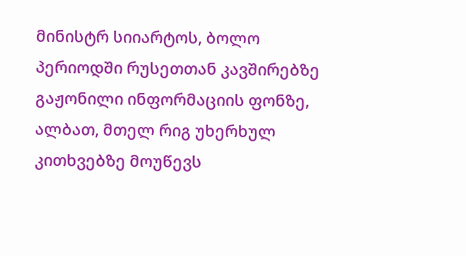მინისტრ სიიარტოს, ბოლო პერიოდში რუსეთთან კავშირებზე გაჟონილი ინფორმაციის ფონზე, ალბათ, მთელ რიგ უხერხულ კითხვებზე მოუწევს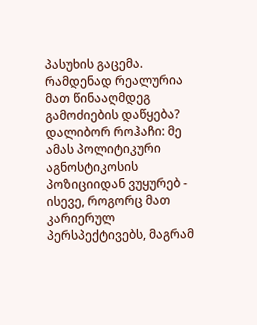პასუხის გაცემა. რამდენად რეალურია მათ წინააღმდეგ გამოძიების დაწყება?
დალიბორ როჰაჩი: მე ამას პოლიტიკური აგნოსტიკოსის პოზიციიდან ვუყურებ - ისევე, როგორც მათ კარიერულ პერსპექტივებს, მაგრამ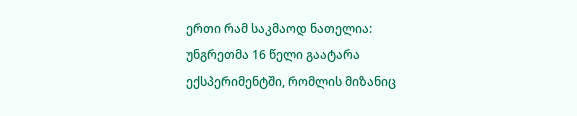ერთი რამ საკმაოდ ნათელია: უნგრეთმა 16 წელი გაატარა ექსპერიმენტში, რომლის მიზანიც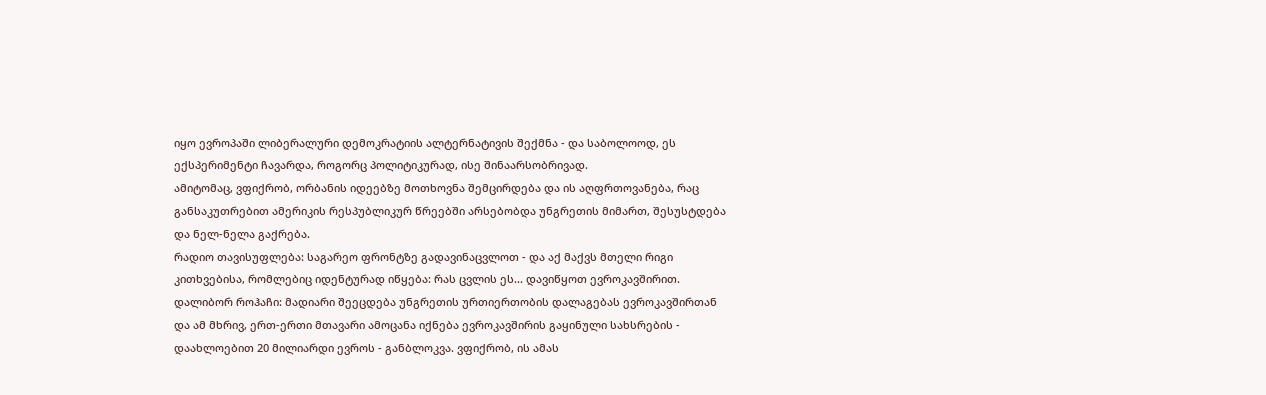იყო ევროპაში ლიბერალური დემოკრატიის ალტერნატივის შექმნა - და საბოლოოდ, ეს ექსპერიმენტი ჩავარდა, როგორც პოლიტიკურად, ისე შინაარსობრივად.
ამიტომაც, ვფიქრობ, ორბანის იდეებზე მოთხოვნა შემცირდება და ის აღფრთოვანება, რაც განსაკუთრებით ამერიკის რესპუბლიკურ წრეებში არსებობდა უნგრეთის მიმართ, შესუსტდება და ნელ-ნელა გაქრება.
რადიო თავისუფლება: საგარეო ფრონტზე გადავინაცვლოთ - და აქ მაქვს მთელი რიგი კითხვებისა, რომლებიც იდენტურად იწყება: რას ცვლის ეს... დავიწყოთ ევროკავშირით.
დალიბორ როჰაჩი: მადიარი შეეცდება უნგრეთის ურთიერთობის დალაგებას ევროკავშირთან და ამ მხრივ, ერთ-ერთი მთავარი ამოცანა იქნება ევროკავშირის გაყინული სახსრების - დაახლოებით 20 მილიარდი ევროს - განბლოკვა. ვფიქრობ, ის ამას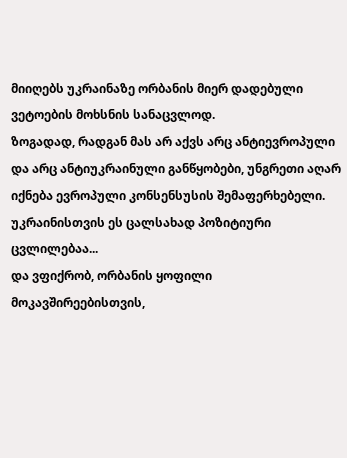მიიღებს უკრაინაზე ორბანის მიერ დადებული ვეტოების მოხსნის სანაცვლოდ.
ზოგადად, რადგან მას არ აქვს არც ანტიევროპული და არც ანტიუკრაინული განწყობები, უნგრეთი აღარ იქნება ევროპული კონსენსუსის შემაფერხებელი.
უკრაინისთვის ეს ცალსახად პოზიტიური ცვლილებაა...
და ვფიქრობ, ორბანის ყოფილი მოკავშირეებისთვის,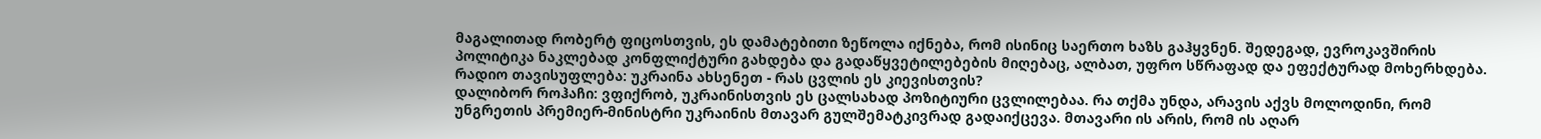მაგალითად რობერტ ფიცოსთვის, ეს დამატებითი ზეწოლა იქნება, რომ ისინიც საერთო ხაზს გაჰყვნენ. შედეგად, ევროკავშირის პოლიტიკა ნაკლებად კონფლიქტური გახდება და გადაწყვეტილებების მიღებაც, ალბათ, უფრო სწრაფად და ეფექტურად მოხერხდება.
რადიო თავისუფლება: უკრაინა ახსენეთ - რას ცვლის ეს კიევისთვის?
დალიბორ როჰაჩი: ვფიქრობ, უკრაინისთვის ეს ცალსახად პოზიტიური ცვლილებაა. რა თქმა უნდა, არავის აქვს მოლოდინი, რომ უნგრეთის პრემიერ-მინისტრი უკრაინის მთავარ გულშემატკივრად გადაიქცევა. მთავარი ის არის, რომ ის აღარ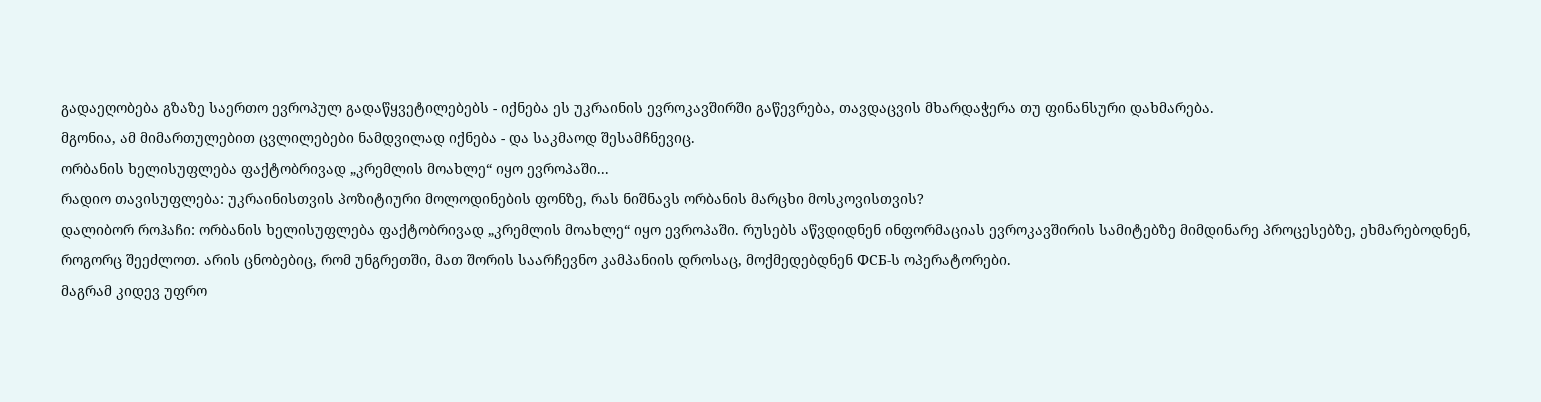გადაეღობება გზაზე საერთო ევროპულ გადაწყვეტილებებს - იქნება ეს უკრაინის ევროკავშირში გაწევრება, თავდაცვის მხარდაჭერა თუ ფინანსური დახმარება.
მგონია, ამ მიმართულებით ცვლილებები ნამდვილად იქნება - და საკმაოდ შესამჩნევიც.
ორბანის ხელისუფლება ფაქტობრივად „კრემლის მოახლე“ იყო ევროპაში...
რადიო თავისუფლება: უკრაინისთვის პოზიტიური მოლოდინების ფონზე, რას ნიშნავს ორბანის მარცხი მოსკოვისთვის?
დალიბორ როჰაჩი: ორბანის ხელისუფლება ფაქტობრივად „კრემლის მოახლე“ იყო ევროპაში. რუსებს აწვდიდნენ ინფორმაციას ევროკავშირის სამიტებზე მიმდინარე პროცესებზე, ეხმარებოდნენ, როგორც შეეძლოთ. არის ცნობებიც, რომ უნგრეთში, მათ შორის საარჩევნო კამპანიის დროსაც, მოქმედებდნენ ФСБ-ს ოპერატორები.
მაგრამ კიდევ უფრო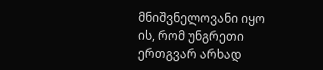მნიშვნელოვანი იყო ის, რომ უნგრეთი ერთგვარ არხად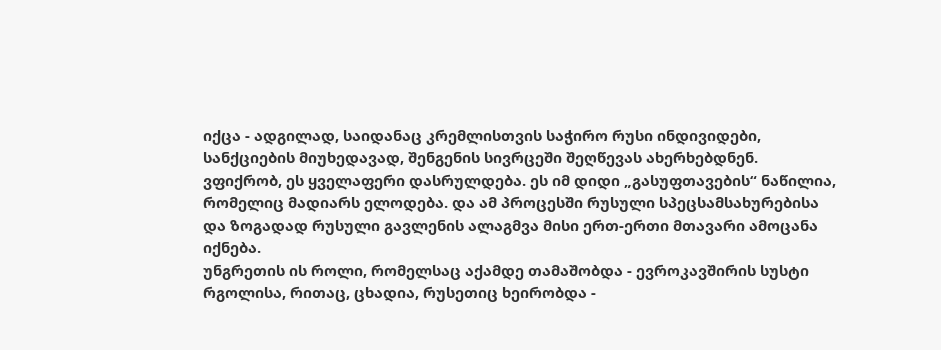იქცა - ადგილად, საიდანაც კრემლისთვის საჭირო რუსი ინდივიდები, სანქციების მიუხედავად, შენგენის სივრცეში შეღწევას ახერხებდნენ.
ვფიქრობ, ეს ყველაფერი დასრულდება. ეს იმ დიდი „გასუფთავების“ ნაწილია, რომელიც მადიარს ელოდება. და ამ პროცესში რუსული სპეცსამსახურებისა და ზოგადად რუსული გავლენის ალაგმვა მისი ერთ-ერთი მთავარი ამოცანა იქნება.
უნგრეთის ის როლი, რომელსაც აქამდე თამაშობდა - ევროკავშირის სუსტი რგოლისა, რითაც, ცხადია, რუსეთიც ხეირობდა -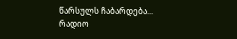წარსულს ჩაბარდება...
რადიო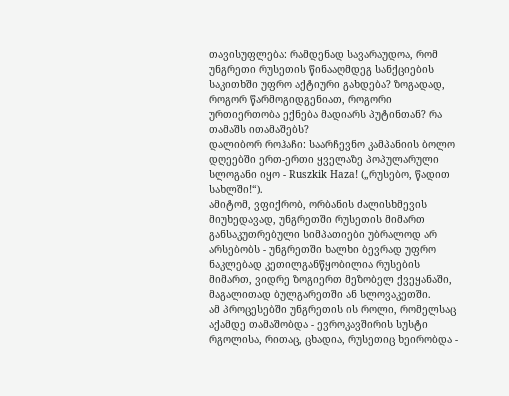თავისუფლება: რამდენად სავარაუდოა, რომ უნგრეთი რუსეთის წინააღმდეგ სანქციების საკითხში უფრო აქტიური გახდება? ზოგადად, როგორ წარმოგიდგენიათ, როგორი ურთიერთობა ექნება მადიარს პუტინთან? რა თამაშს ითამაშებს?
დალიბორ როჰაჩი: საარჩევნო კამპანიის ბოლო დღეებში ერთ-ერთი ყველაზე პოპულარული სლოგანი იყო - Ruszkik Haza! („რუსებო, წადით სახლში!“).
ამიტომ, ვფიქრობ, ორბანის ძალისხმევის მიუხედავად, უნგრეთში რუსეთის მიმართ განსაკუთრებული სიმპათიები უბრალოდ არ არსებობს - უნგრეთში ხალხი ბევრად უფრო ნაკლებად კეთილგანწყობილია რუსების მიმართ, ვიდრე ზოგიერთ მეზობელ ქვეყანაში, მაგალითად ბულგარეთში ან სლოვაკეთში.
ამ პროცესებში უნგრეთის ის როლი, რომელსაც აქამდე თამაშობდა - ევროკავშირის სუსტი რგოლისა, რითაც, ცხადია, რუსეთიც ხეირობდა -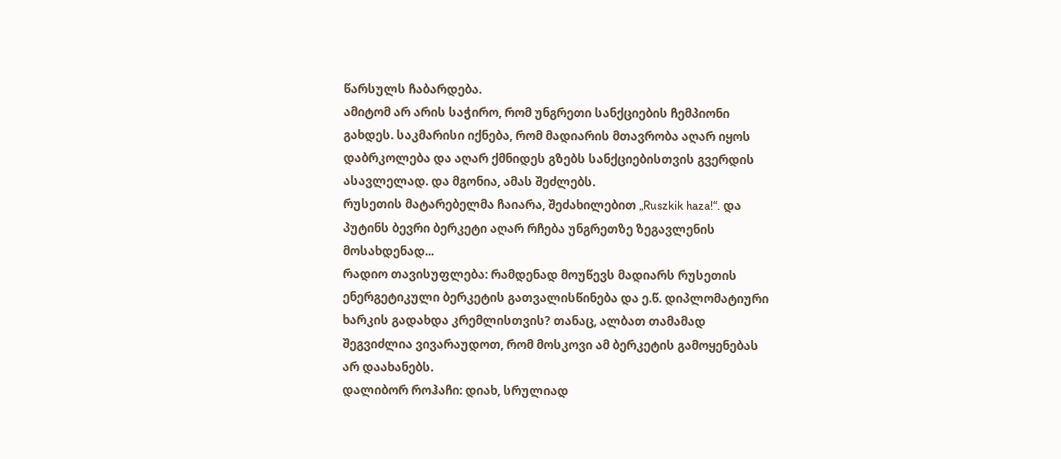წარსულს ჩაბარდება.
ამიტომ არ არის საჭირო, რომ უნგრეთი სანქციების ჩემპიონი გახდეს. საკმარისი იქნება, რომ მადიარის მთავრობა აღარ იყოს დაბრკოლება და აღარ ქმნიდეს გზებს სანქციებისთვის გვერდის ასავლელად. და მგონია, ამას შეძლებს.
რუსეთის მატარებელმა ჩაიარა, შეძახილებით „Ruszkik haza!“. და პუტინს ბევრი ბერკეტი აღარ რჩება უნგრეთზე ზეგავლენის მოსახდენად...
რადიო თავისუფლება: რამდენად მოუწევს მადიარს რუსეთის ენერგეტიკული ბერკეტის გათვალისწინება და ე.წ. დიპლომატიური ხარკის გადახდა კრემლისთვის? თანაც, ალბათ თამამად შეგვიძლია ვივარაუდოთ, რომ მოსკოვი ამ ბერკეტის გამოყენებას არ დაახანებს.
დალიბორ როჰაჩი: დიახ, სრულიად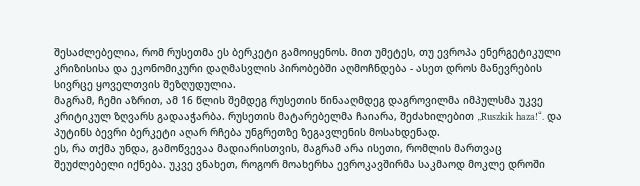შესაძლებელია, რომ რუსეთმა ეს ბერკეტი გამოიყენოს. მით უმეტეს, თუ ევროპა ენერგეტიკული კრიზისისა და ეკონომიკური დაღმასვლის პირობებში აღმოჩნდება - ასეთ დროს მანევრების სივრცე ყოველთვის შეზღუდულია.
მაგრამ, ჩემი აზრით, ამ 16 წლის შემდეგ რუსეთის წინააღმდეგ დაგროვილმა იმპულსმა უკვე კრიტიკულ ზღვარს გადააჭარბა. რუსეთის მატარებელმა ჩაიარა, შეძახილებით „Ruszkik haza!“. და პუტინს ბევრი ბერკეტი აღარ რჩება უნგრეთზე ზეგავლენის მოსახდენად.
ეს, რა თქმა უნდა, გამოწვევაა მადიარისთვის, მაგრამ არა ისეთი, რომლის მართვაც შეუძლებელი იქნება. უკვე ვნახეთ, როგორ მოახერხა ევროკავშირმა საკმაოდ მოკლე დროში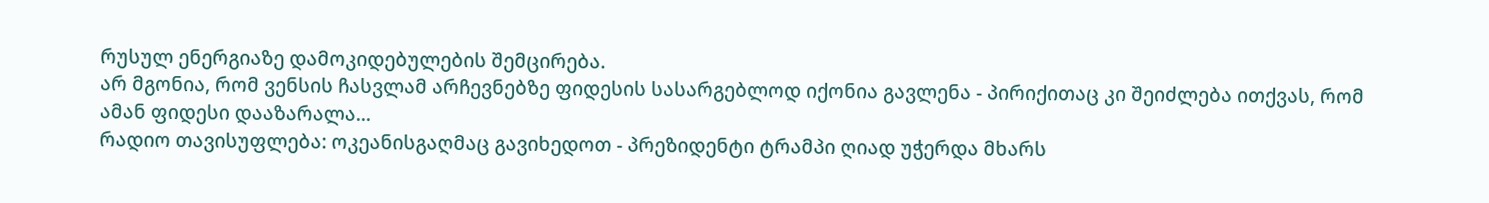რუსულ ენერგიაზე დამოკიდებულების შემცირება.
არ მგონია, რომ ვენსის ჩასვლამ არჩევნებზე ფიდესის სასარგებლოდ იქონია გავლენა - პირიქითაც კი შეიძლება ითქვას, რომ ამან ფიდესი დააზარალა...
რადიო თავისუფლება: ოკეანისგაღმაც გავიხედოთ - პრეზიდენტი ტრამპი ღიად უჭერდა მხარს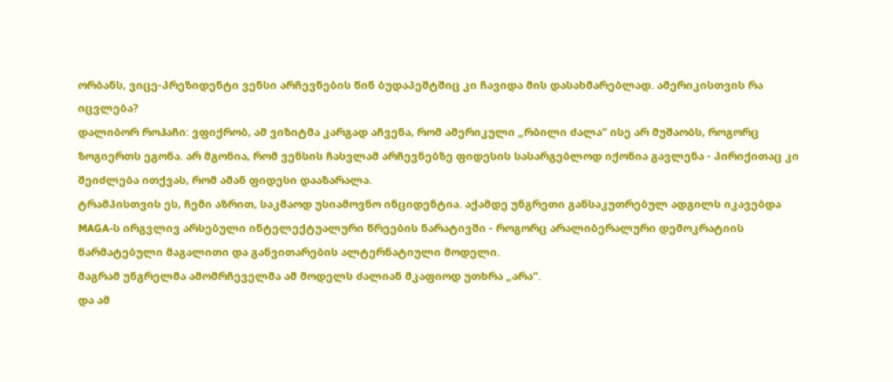ორბანს, ვიცე-პრეზიდენტი ვენსი არჩევნების წინ ბუდაპეშტშიც კი ჩავიდა მის დასახმარებლად. ამერიკისთვის რა იცვლება?
დალიბორ როჰაჩი: ვფიქრობ, ამ ვიზიტმა კარგად აჩვენა, რომ ამერიკული „რბილი ძალა“ ისე არ მუშაობს, როგორც ზოგიერთს ეგონა. არ მგონია, რომ ვენსის ჩასვლამ არჩევნებზე ფიდესის სასარგებლოდ იქონია გავლენა - პირიქითაც კი შეიძლება ითქვას, რომ ამან ფიდესი დააზარალა.
ტრამპისთვის ეს, ჩემი აზრით, საკმაოდ უსიამოვნო ინციდენტია. აქამდე უნგრეთი განსაკუთრებულ ადგილს იკავებდა MAGA-ს ირგვლივ არსებული ინტელექტუალური წრეების ნარატივში - როგორც არალიბერალური დემოკრატიის წარმატებული მაგალითი და განვითარების ალტერნატიული მოდელი.
მაგრამ უნგრელმა ამომრჩეველმა ამ მოდელს ძალიან მკაფიოდ უთხრა „არა“.
და ამ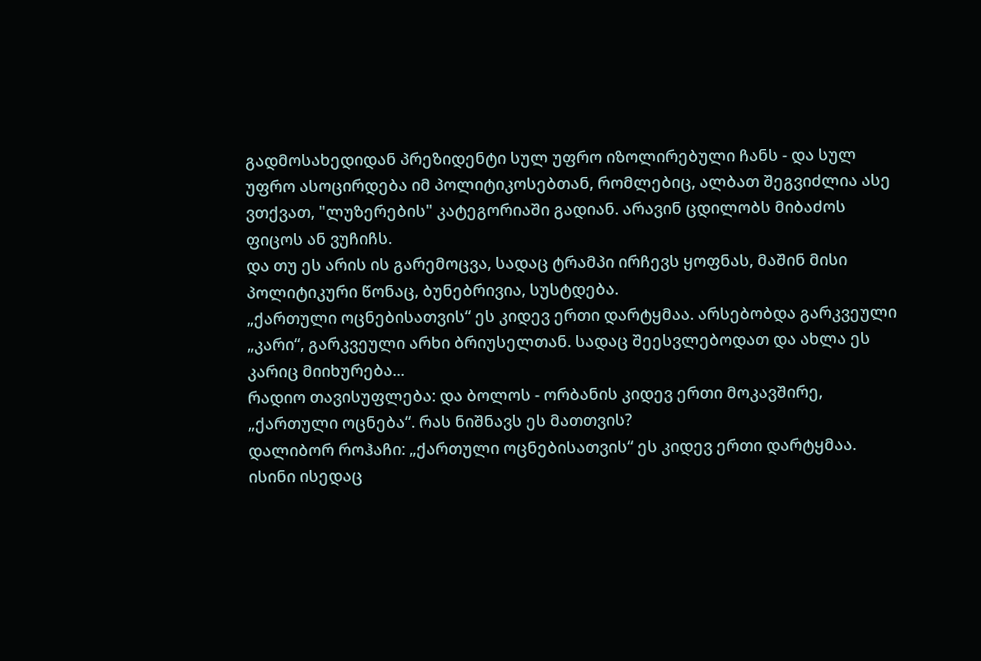გადმოსახედიდან პრეზიდენტი სულ უფრო იზოლირებული ჩანს - და სულ უფრო ასოცირდება იმ პოლიტიკოსებთან, რომლებიც, ალბათ შეგვიძლია ასე ვთქვათ, "ლუზერების" კატეგორიაში გადიან. არავინ ცდილობს მიბაძოს ფიცოს ან ვუჩიჩს.
და თუ ეს არის ის გარემოცვა, სადაც ტრამპი ირჩევს ყოფნას, მაშინ მისი პოლიტიკური წონაც, ბუნებრივია, სუსტდება.
„ქართული ოცნებისათვის“ ეს კიდევ ერთი დარტყმაა. არსებობდა გარკვეული „კარი“, გარკვეული არხი ბრიუსელთან. სადაც შეესვლებოდათ და ახლა ეს კარიც მიიხურება...
რადიო თავისუფლება: და ბოლოს - ორბანის კიდევ ერთი მოკავშირე, „ქართული ოცნება“. რას ნიშნავს ეს მათთვის?
დალიბორ როჰაჩი: „ქართული ოცნებისათვის“ ეს კიდევ ერთი დარტყმაა. ისინი ისედაც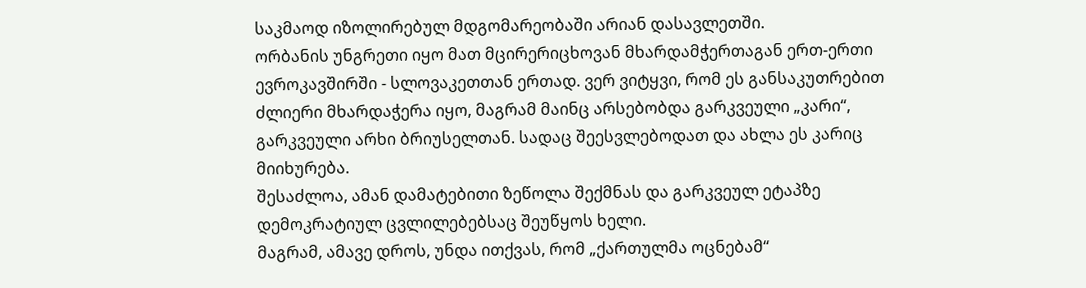საკმაოდ იზოლირებულ მდგომარეობაში არიან დასავლეთში.
ორბანის უნგრეთი იყო მათ მცირერიცხოვან მხარდამჭერთაგან ერთ-ერთი ევროკავშირში - სლოვაკეთთან ერთად. ვერ ვიტყვი, რომ ეს განსაკუთრებით ძლიერი მხარდაჭერა იყო, მაგრამ მაინც არსებობდა გარკვეული „კარი“, გარკვეული არხი ბრიუსელთან. სადაც შეესვლებოდათ და ახლა ეს კარიც მიიხურება.
შესაძლოა, ამან დამატებითი ზეწოლა შექმნას და გარკვეულ ეტაპზე დემოკრატიულ ცვლილებებსაც შეუწყოს ხელი.
მაგრამ, ამავე დროს, უნდა ითქვას, რომ „ქართულმა ოცნებამ“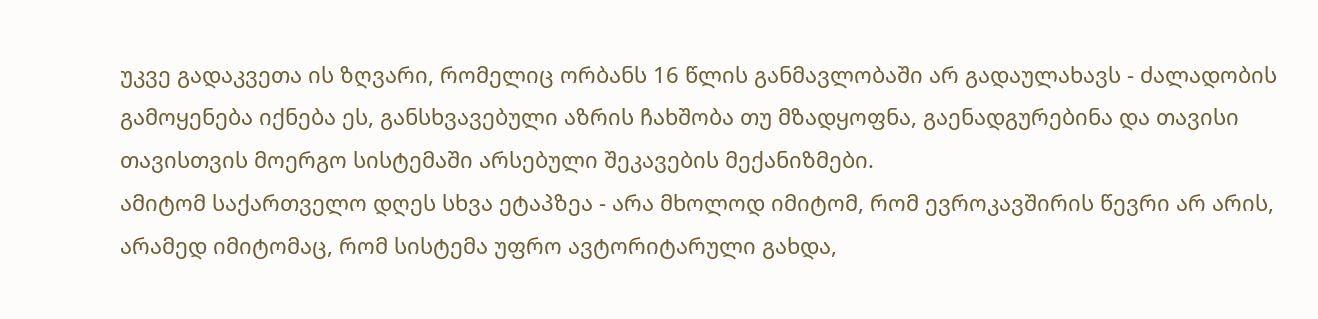უკვე გადაკვეთა ის ზღვარი, რომელიც ორბანს 16 წლის განმავლობაში არ გადაულახავს - ძალადობის გამოყენება იქნება ეს, განსხვავებული აზრის ჩახშობა თუ მზადყოფნა, გაენადგურებინა და თავისი თავისთვის მოერგო სისტემაში არსებული შეკავების მექანიზმები.
ამიტომ საქართველო დღეს სხვა ეტაპზეა - არა მხოლოდ იმიტომ, რომ ევროკავშირის წევრი არ არის, არამედ იმიტომაც, რომ სისტემა უფრო ავტორიტარული გახდა,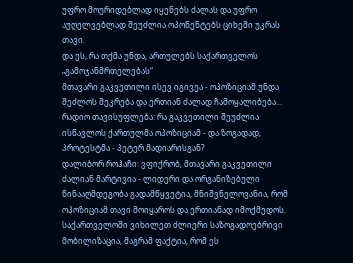უფრო მოურიდებლად იყენებს ძალას და უფრო აუღელვებლად შეუძლია ოპონენტებს ციხეში უკრას თავი.
და ეს, რა თქმა უნდა, ართულებს საქართველოს „გამოჯანმრთელებას“
მთავარი გაკვეთილი ისევ იგივეა - ოპოზიციამ უნდა შეძლოს შეკრება და ერთიან ძალად ჩამოყალიბება...
რადიო თავისუფლება: რა გაკვეთილი შეუძლია ისწავლოს ქართულმა ოპოზიციამ - და ზოგადად, პროტესტმა - პეტერ მადიარისგან?
დალიბორ როჰაჩი: ვფიქრობ, მთავარი გაკვეთილი ძალიან მარტივია - ლიდერი და ორგანიზებული წინააღმდეგობა გადამწყვეტია, მნიშვნელოვანია, რომ ოპოზიციამ თავი მოიყაროს და ერთიანად იმოქმედოს.
საქართველოში ვიხილეთ ძლიერი საზოგადოებრივი მობილიზაცია, მაგრამ ფაქტია, რომ ეს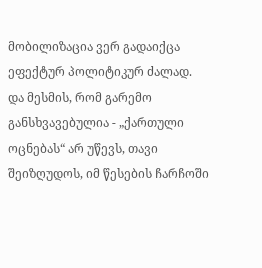მობილიზაცია ვერ გადაიქცა ეფექტურ პოლიტიკურ ძალად.
და მესმის, რომ გარემო განსხვავებულია - „ქართული ოცნებას“ არ უწევს, თავი შეიზღუდოს, იმ წესების ჩარჩოში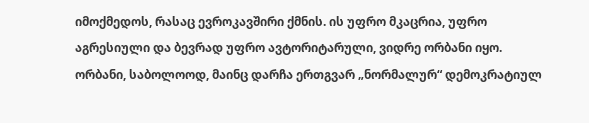იმოქმედოს, რასაც ევროკავშირი ქმნის. ის უფრო მკაცრია, უფრო აგრესიული და ბევრად უფრო ავტორიტარული, ვიდრე ორბანი იყო.
ორბანი, საბოლოოდ, მაინც დარჩა ერთგვარ „ნორმალურ“ დემოკრატიულ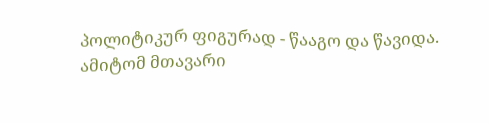პოლიტიკურ ფიგურად - წააგო და წავიდა.
ამიტომ მთავარი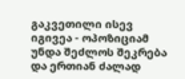გაკვეთილი ისევ იგივეა - ოპოზიციამ უნდა შეძლოს შეკრება და ერთიან ძალად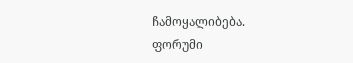ჩამოყალიბება.
ფორუმი